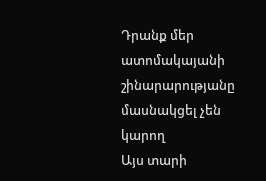Դրանք մեր ատոմակայանի շինարարությանը մասնակցել չեն կարող
Այս տարի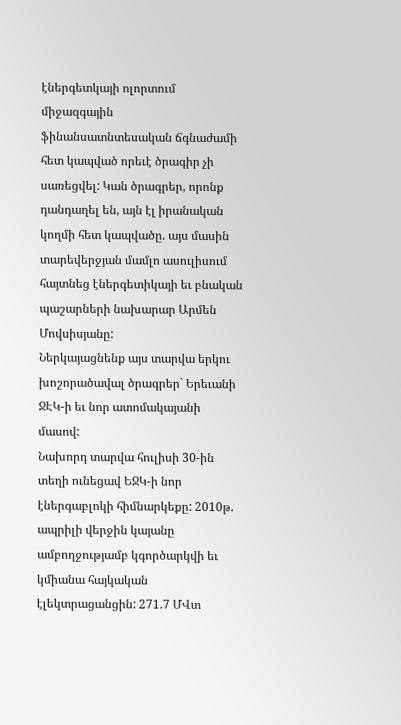էներգետկայի ոլորտում միջազգային ֆինանսատնտեսական ճգնաժամի հետ կապված որեւէ ծրագիր չի սառեցվել: Կան ծրագրեր, որոնք դանդաղել են, այն էլ իրանական կողմի հետ կապվածը. այս մասին տարեվերջյան մամլո ասուլիսում հայտնեց էներգետիկայի եւ բնական պաշարների նախարար Արմեն Մովսիսյանը:
Ներկայացնենք այս տարվա երկու խոշորածավալ ծրագրեր` Երեւանի ՋԷԿ-ի եւ նոր ատոմակայանի մասով:
Նախորդ տարվա հուլիսի 30-ին տեղի ունեցավ ԵՋԿ-ի նոր էներգաբլոկի հիմնարկեքը: 2010թ. ապրիլի վերջին կայանը ամբողջությամբ կգործարկվի եւ կմիանա հայկական էլեկտրացանցին: 271.7 ՄՎտ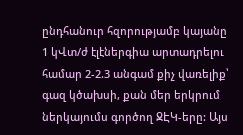ընդհանուր հզորությամբ կայանը 1 կՎտ/ժ էլէներգիա արտադրելու համար 2-2.3 անգամ քիչ վառելիք՝ գազ կծախսի, քան մեր երկրում ներկայումս գործող ՋԷԿ-երը: Այս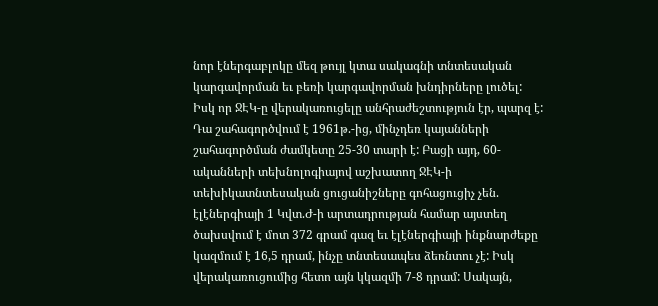նոր էներգաբլոկը մեզ թույլ կտա սակագնի տնտեսական կարգավորման եւ բեռի կարգավորման խնդիրները լուծել:
Իսկ որ ՋԷԿ-ը վերակառուցելը անհրաժեշտություն էր, պարզ է: Դա շահագործվում է 1961թ.-ից, մինչդեռ կայանների շահագործման ժամկետը 25-30 տարի է: Բացի այդ, 60-ականների տեխնոլոգիայով աշխատող ՋԷԿ-ի տեխիկատնտեսական ցուցանիշները գոհացուցիչ չեն. էլէներգիայի 1 Կվտ.Ժ-ի արտադրության համար այստեղ ծախսվում է մոտ 372 գրամ գազ եւ էլէներգիայի ինքնարժեքը կազմում է 16,5 դրամ, ինչը տնտեսապես ձեռնտու չէ: Իսկ վերակառուցումից հետո այն կկազմի 7-8 դրամ: Սակայն,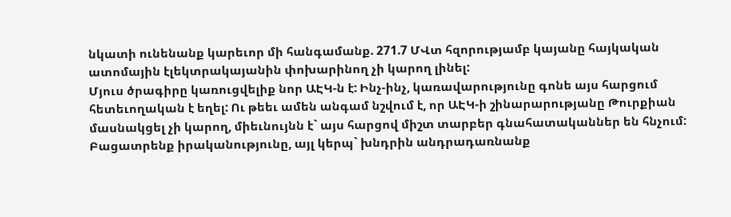նկատի ունենանք կարեւոր մի հանգամանք. 271.7 ՄՎտ հզորությամբ կայանը հայկական ատոմային էլեկտրակայանին փոխարինող չի կարող լինել:
Մյուս ծրագիրը կառուցվելիք նոր ԱԷԿ-ն է: Ինչ-ինչ, կառավարությունը գոնե այս հարցում հետեւողական է եղել: Ու թեեւ ամեն անգամ նշվում է, որ ԱԷԿ-ի շինարարությանը Թուրքիան մասնակցել չի կարող, միեւնույնն է` այս հարցով միշտ տարբեր գնահատականներ են հնչում: Բացատրենք իրականությունը, այլ կերպ` խնդրին անդրադառնանք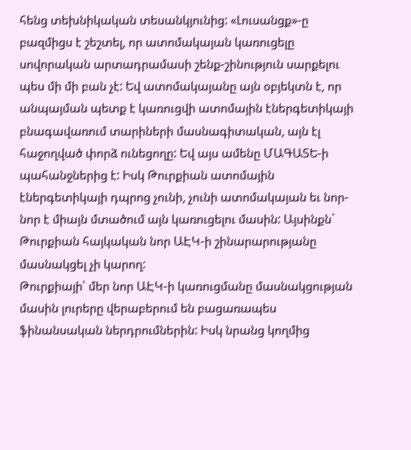հենց տեխնիկական տեսանկյունից: «Լուսանցք»-ը բազմիցս է շեշտել, որ ատոմակայան կառուցելը սովորական արտադրամասի շենք-շինություն սարքելու պես մի մի բան չէ: Եվ ատոմակայանը այն օբյեկտն է, որ անպայման պետք է կառուցվի ատոմային էներգետիկայի բնագավառում տարիների մասնագիտական, այն էլ հաջողված փորձ ունեցողը: Եվ այս ամենը ՄԱԳԱՏԵ-ի պահանջներից է: Իսկ Թուրքիան ատոմային էներգետիկայի դպրոց չունի, չունի ատոմակայան եւ նոր-նոր է միայն մտածում այն կառուցելու մասին: Այսինքն` Թուրքիան հայկական նոր ԱԷԿ-ի շինարարությանը մասնակցել չի կարող:
Թուրքիայի՝ մեր նոր ԱԷԿ-ի կառուցմանը մասնակցության մասին լուրերը վերաբերում են բացառապես ֆինանսական ներդրումներին: Իսկ նրանց կողմից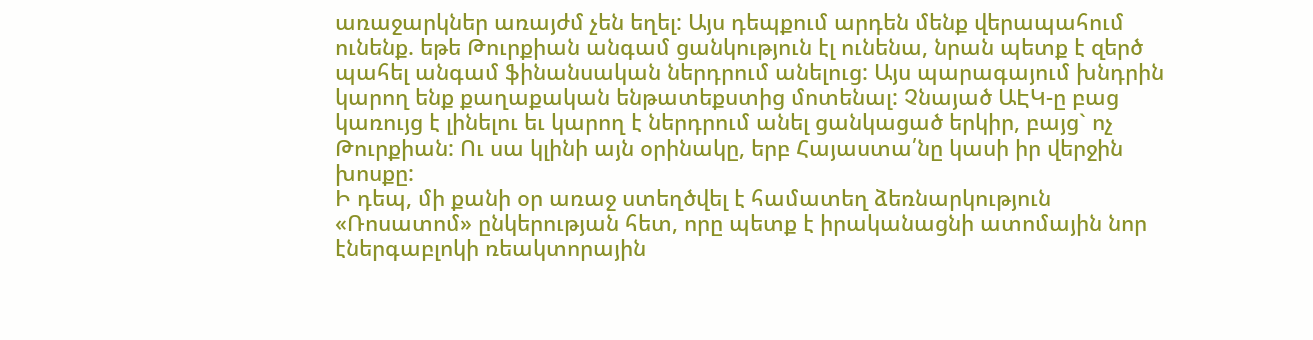առաջարկներ առայժմ չեն եղել: Այս դեպքում արդեն մենք վերապահում ունենք. եթե Թուրքիան անգամ ցանկություն էլ ունենա, նրան պետք է զերծ պահել անգամ ֆինանսական ներդրում անելուց: Այս պարագայում խնդրին կարող ենք քաղաքական ենթատեքստից մոտենալ: Չնայած ԱԷԿ-ը բաց կառույց է լինելու եւ կարող է ներդրում անել ցանկացած երկիր, բայց` ոչ Թուրքիան: Ու սա կլինի այն օրինակը, երբ Հայաստա՛նը կասի իր վերջին խոսքը:
Ի դեպ, մի քանի օր առաջ ստեղծվել է համատեղ ձեռնարկություն «Ռոսատոմ» ընկերության հետ, որը պետք է իրականացնի ատոմային նոր էներգաբլոկի ռեակտորային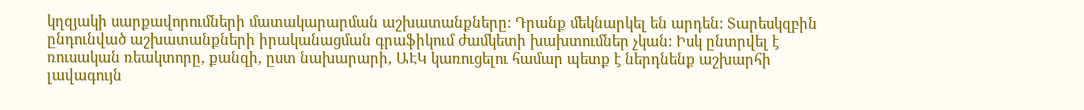կղզյակի սարքավորումների մատակարարման աշխատանքները: Դրանք մեկնարկել են արդեն: Տարեսկզբին ընդունված աշխատանքների իրականացման գրաֆիկում ժամկետի խախտումներ չկան: Իսկ ընտրվել է ռուսական ռեակտորը, քանզի, ըստ նախարարի, ԱԷԿ կառուցելու համար պետք է ներդնենք աշխարհի լավագույն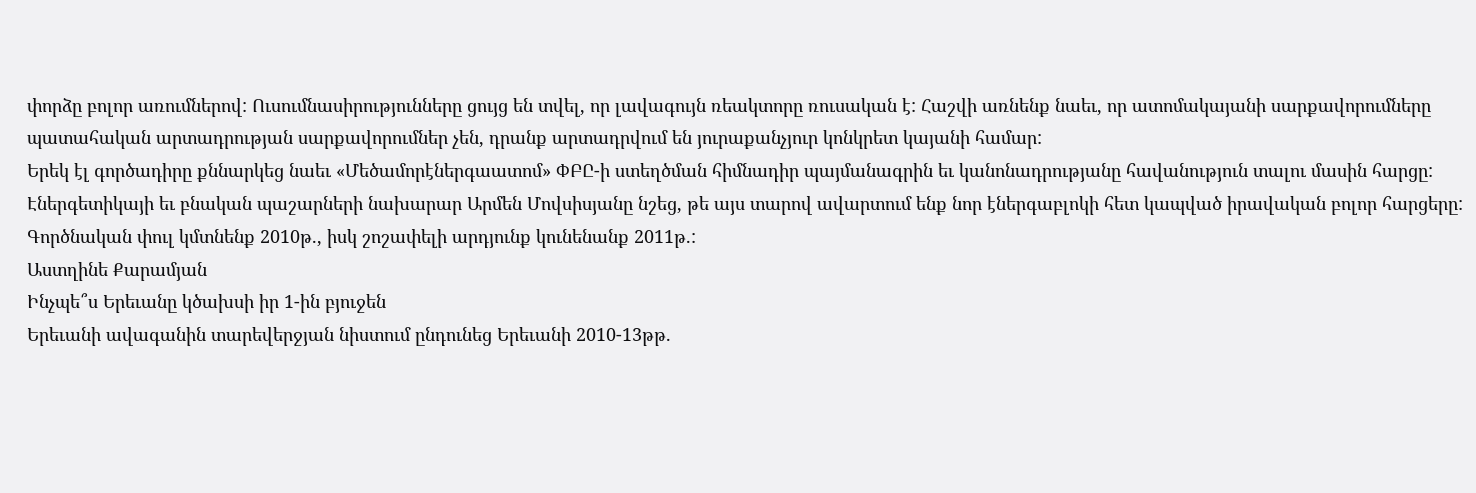փորձը բոլոր առումներով: Ուսումնասիրությունները ցույց են տվել, որ լավագույն ռեակտորը ռուսական է: Հաշվի առնենք նաեւ, որ ատոմակայանի սարքավորումները պատահական արտադրության սարքավորումներ չեն, դրանք արտադրվում են յուրաքանչյուր կոնկրետ կայանի համար:
Երեկ էլ գործադիրը քննարկեց նաեւ «Մեծամորէներգաատոմ» ՓԲԸ-ի ստեղծման հիմնադիր պայմանագրին եւ կանոնադրությանը հավանություն տալու մասին հարցը: Էներգետիկայի եւ բնական պաշարների նախարար Արմեն Մովսիսյանը նշեց, թե այս տարով ավարտում ենք նոր էներգաբլոկի հետ կապված իրավական բոլոր հարցերը: Գործնական փուլ կմտնենք 2010թ., իսկ շոշափելի արդյունք կունենանք 2011թ.:
Աստղինե Քարամյան
Ինչպե՞ս Երեւանը կծախսի իր 1-ին բյուջեն
Երեւանի ավագանին տարեվերջյան նիստում ընդունեց Երեւանի 2010-13թթ.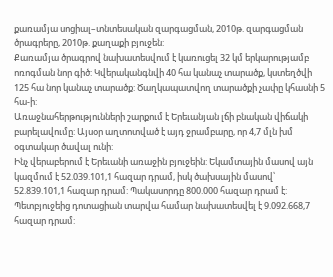քառամյա սոցիալ–տնտեսական զարգացման, 2010թ. զարգացման ծրագրերը, 2010թ. քաղաքի բյուջեն:
Քառամյա ծրագրով նախատեսվում է կառուցել 32 կմ երկարությամբ ոռոգման նոր գիծ: Կվերականգնվի 40 հա կանաչ տարածք, կստեղծվի 125 հա նոր կանաչ տարածք: Ծաղկապատվող տարածքի չափը կհասնի 5 հա-ի:
Առաջնահերթությունների շարքում է Երեւանյան լճի բնական վիճակի բարելավումը: Այսօր աղտոտված է այդ ջրամբարը, որ 4,7 մլն խմ օգտակար ծավալ ունի:
Ինչ վերաբերում է Երեւանի առաջին բյուջեին: Եկամտային մասով այն կազմում է 52.039.101,1 հազար դրամ, իսկ ծախսային մասով՝ 52.839.101,1 հազար դրամ: Պակասորդը 800.000 հազար դրամ է: Պետբյուջեից դոտացիան տարվա համար նախատեսվել է 9.092.668,7 հազար դրամ: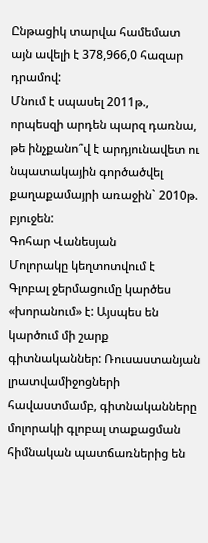Ընթացիկ տարվա համեմատ այն ավելի է 378,966,0 հազար դրամով:
Մնում է սպասել 2011թ., որպեսզի արդեն պարզ դառնա, թե ինչքանո՞վ է արդյունավետ ու նպատակային գործածվել քաղաքամայրի առաջին` 2010թ. բյուջեն:
Գոհար Վանեսյան
Մոլորակը կեղտոտվում է
Գլոբալ ջերմացումը կարծես «խորանում» է: Այսպես են կարծում մի շարք գիտնականներ: Ռուսաստանյան լրատվամիջոցների հավաստմամբ, գիտնականները մոլորակի գլոբալ տաքացման հիմնական պատճառներից են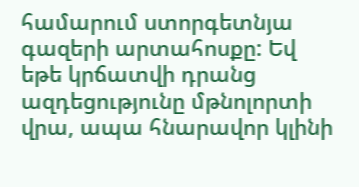համարում ստորգետնյա գազերի արտահոսքը: Եվ եթե կրճատվի դրանց ազդեցությունը մթնոլորտի վրա, ապա հնարավոր կլինի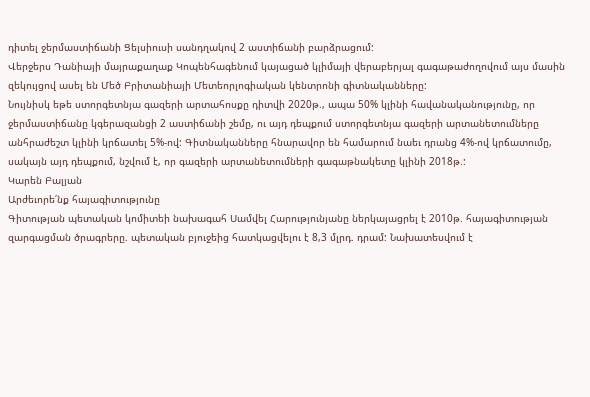դիտել ջերմաստիճանի Ցելսիուսի սանդղակով 2 աստիճանի բարձրացում:
Վերջերս Դանիայի մայրաքաղաք Կոպենհագենում կայացած կլիմայի վերաբերյալ գագաթաժողովում այս մասին զեկույցով ասել են Մեծ Բրիտանիայի Մետեորլոգիական կենտրոնի գիտնականները:
Նույնիսկ եթե ստորգետնյա գազերի արտահոսքը դիտվի 2020թ., ապա 50% կլինի հավանականությունը, որ ջերմաստիճանը կգերազանցի 2 աստիճանի շեմը, ու այդ դեպքում ստորգետնյա գազերի արտանետումները անհրաժեշտ կլինի կրճատել 5%-ով: Գիտնականները հնարավոր են համարում նաեւ դրանց 4%-ով կրճատումը, սակայն այդ դեպքում, նշվում է, որ գազերի արտանետումների գագաթնակետը կլինի 2018թ.:
Կարեն Բալյան
Արժեւորե՛նք հայագիտությունը
Գիտության պետական կոմիտեի նախագահ Սամվել Հարությունյանը ներկայացրել է 2010թ. հայագիտության զարգացման ծրագրերը. պետական բյուջեից հատկացվելու է 8,3 մլրդ. դրամ: Նախատեսվում է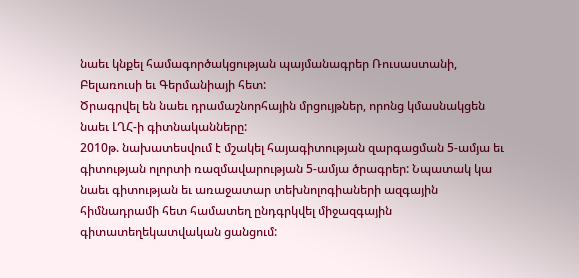նաեւ կնքել համագործակցության պայմանագրեր Ռուսաստանի, Բելառուսի եւ Գերմանիայի հետ:
Ծրագրվել են նաեւ դրամաշնորհային մրցույթներ, որոնց կմասնակցեն նաեւ ԼՂՀ-ի գիտնականները:
2010թ. նախատեսվում է մշակել հայագիտության զարգացման 5-ամյա եւ գիտության ոլորտի ռազմավարության 5-ամյա ծրագրեր: Նպատակ կա նաեւ գիտության եւ առաջատար տեխնոլոգիաների ազգային հիմնադրամի հետ համատեղ ընդգրկվել միջազգային գիտատեղեկատվական ցանցում: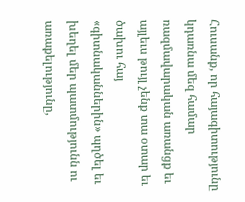Հուսանք, որ հայագիտությունը կդառնա մեզ համար ռազմավարական առանցք եւ այլեւս թույլ չենք տա օտար եւ ծախու հայ «գիտնականներին» պղծել եւ խեղել մեր պատմությունն ու առաքելությունը,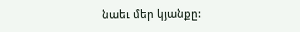նաեւ մեր կյանքը: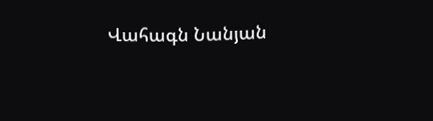Վահագն Նանյան